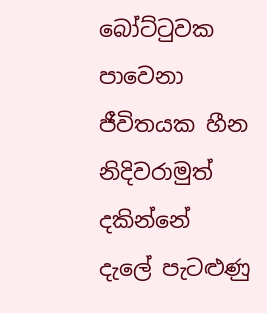බෝට්ටුවක පාවෙනා
ජීවිතයක හීන
නිදිවරාමුත් දකින්නේ
දැලේ පැටළුණු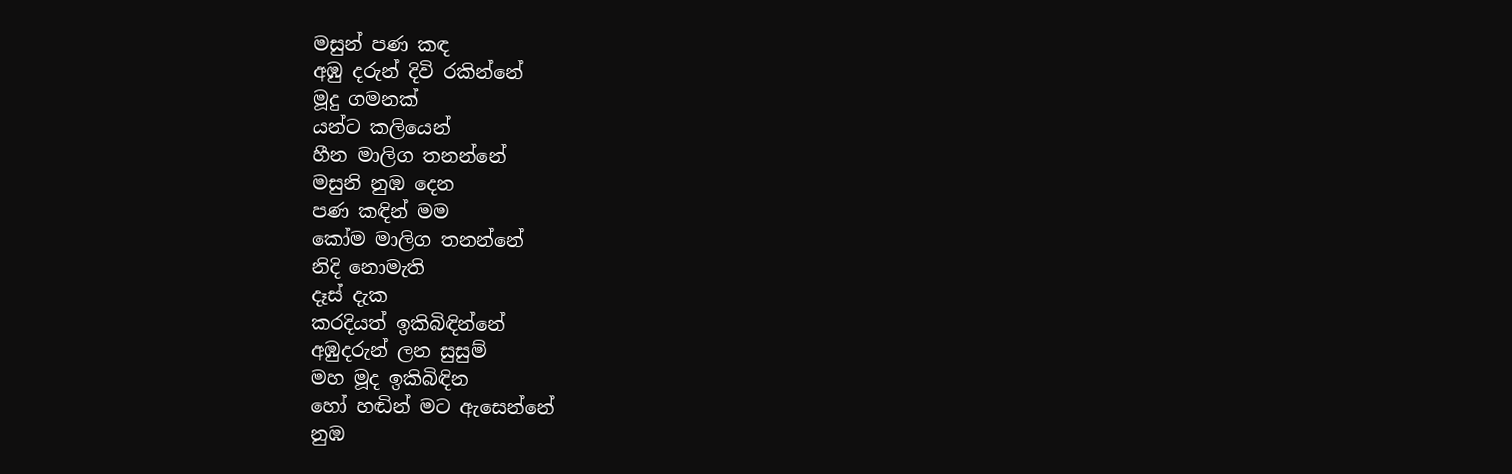මසුන් පණ කඳ
අඹු දරුන් දිවි රකින්නේ
මූදු ගමනක්
යන්ට කලියෙන්
හීන මාලිග තනන්නේ
මසුනි නුඹ දෙන
පණ කඳින් මම
කෝම මාලිග තනන්නේ
නිදි නොමැති
දෑස් දැක
කරදියත් ඉකිබිඳින්නේ
අඹුදරුන් ලන සුසුම්
මහ මූද ඉකිබිඳින
හෝ හඬින් මට ඇසෙන්නේ
නුඹ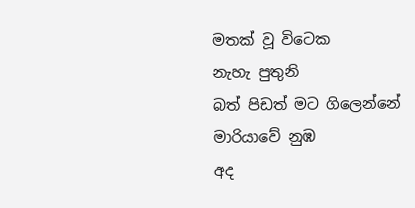මතක් වූ විටෙක
නැහැ පුතුනි
බත් පිඩත් මට ගිලෙන්නේ
මාරියාවේ නුඹ
අද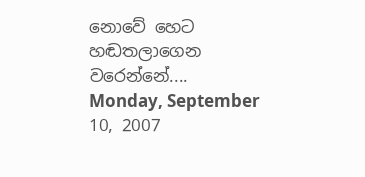නොවේ හෙට
හඬතලාගෙන වරෙන්නේ....
Monday, September 10, 2007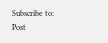Subscribe to:
Post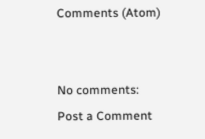Comments (Atom)


No comments:
Post a Comment